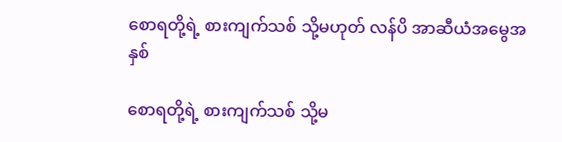စောရတို့ရဲ့ စားကျက်သစ် သို့မဟုတ် လန်ပိ အာဆီယံအမွေအနှစ်

စောရတို့ရဲ့ စားကျက်သစ် သို့မ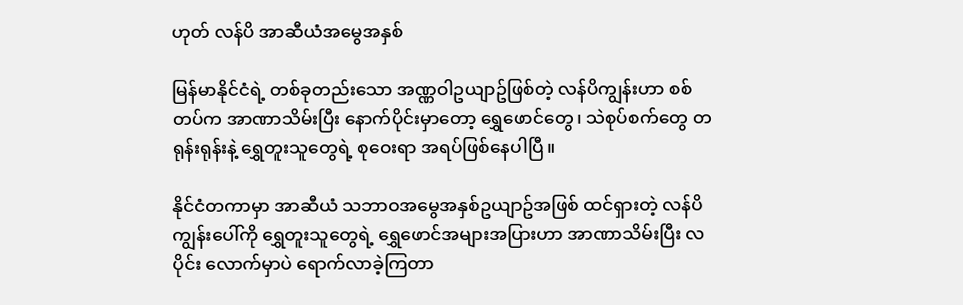ဟုတ် လန်ပိ အာဆီယံအမွေအနှစ်

မြန်မာနိုင်ငံရဲ့ တစ်ခုတည်းသော အဏ္ဏဝါဥယျာဥ်ဖြစ်တဲ့ လန်ပိကျွန်းဟာ စစ်တပ်က အာဏာသိမ်းပြီး နောက်ပိုင်းမှာတော့ ရွှေဖောင်တွေ၊ သဲစုပ်စက်တွေ တရုန်းရုန်းနဲ့ ရွှေတူးသူတွေရဲ့ စုဝေးရာ အရပ်ဖြစ်နေပါပြီ။

နိုင်ငံတကာမှာ အာဆီယံ သဘာဝအမွေအနှစ်ဥယျာဥ်အဖြစ် ထင်ရှားတဲ့ လန်ပိကျွန်းပေါ်ကို ရွှေတူးသူတွေရဲ့ ရွှေဖောင်အများအပြားဟာ အာဏာသိမ်းပြီး လပိုင်း လောက်မှာပဲ ရောက်လာခဲ့ကြတာ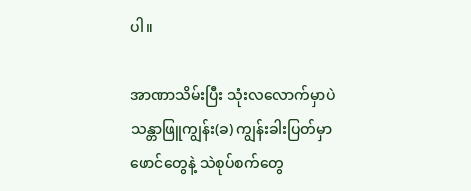ပါ။

အာဏာသိမ်းပြီး သုံးလလောက်မှာပဲ သန္တာဖြူကျွန်း(ခ) ကျွန်းခါးပြတ်မှာ ဖောင်တွေနဲ့ သဲစုပ်စက်တွေ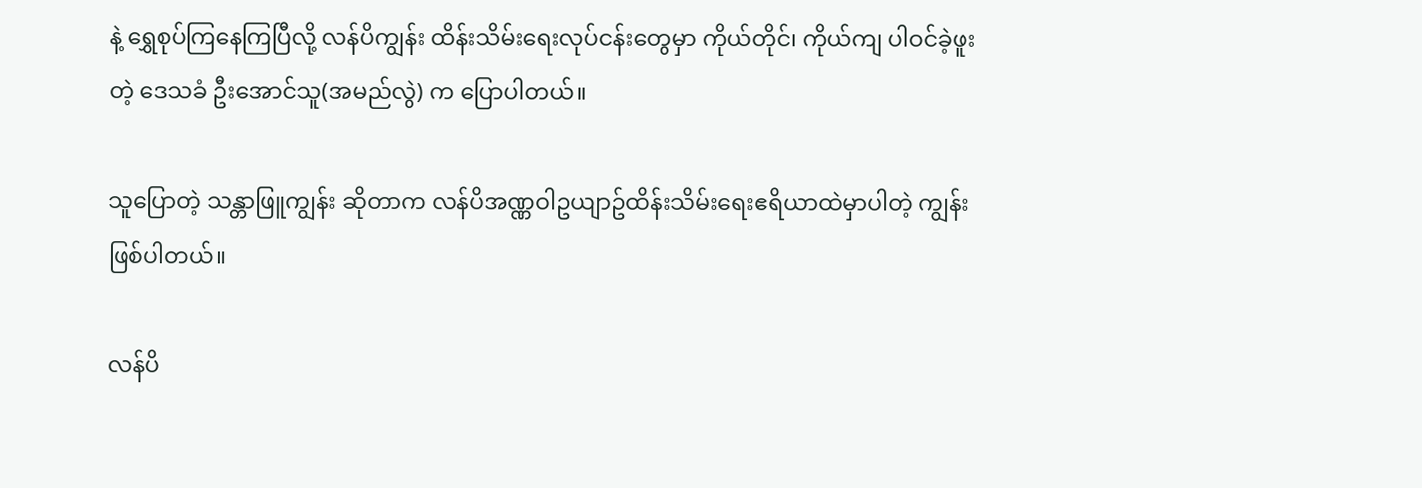နဲ့ ရွှေစုပ်ကြနေကြပြီလို့ လန်ပိကျွန်း ထိန်းသိမ်းရေးလုပ်ငန်းတွေမှာ ကိုယ်တိုင်၊ ကိုယ်ကျ ပါဝင်ခဲ့ဖူးတဲ့ ဒေသခံ ဦးအောင်သူ(အမည်လွဲ) က ပြောပါတယ်။

သူပြောတဲ့ သန္တာဖြူကျွန်း ဆိုတာက လန်ပိအဏ္ဏဝါဥယျာဥ်ထိန်းသိမ်းရေးဧရိယာထဲမှာပါတဲ့ ကျွန်း ဖြစ်ပါတယ်။

လန်ပိ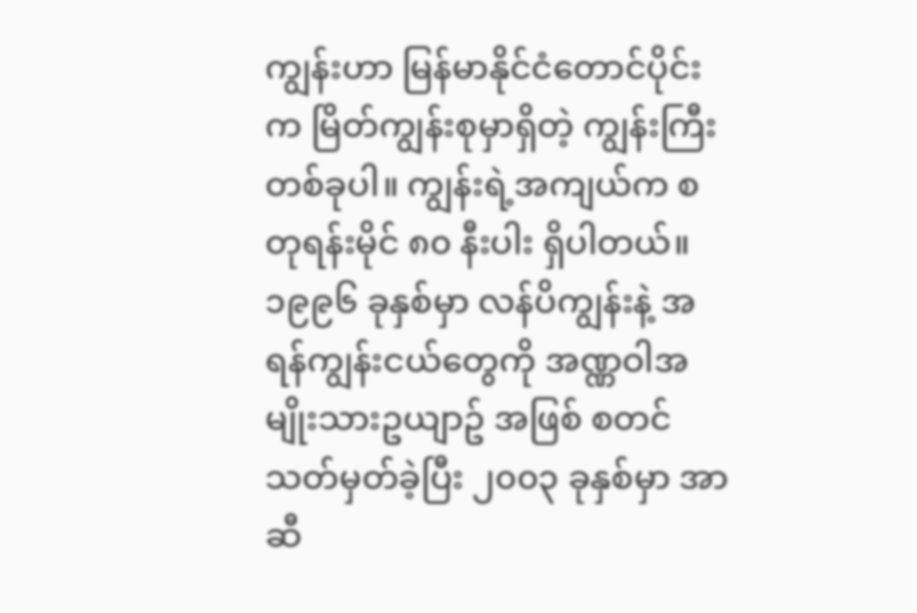ကျွန်းဟာ မြန်မာနိုင်ငံတောင်ပိုင်းက မြိတ်ကျွန်းစုမှာရှိတဲ့ ကျွန်းကြီးတစ်ခုပါ။ ကျွန်းရဲ့အကျယ်က စတုရန်းမိုင် ၈၀ နီးပါး ရှိပါတယ်။ ၁၉၉၆ ခုနှစ်မှာ လန်ပိကျွန်းနဲ့ အရန်ကျွန်းငယ်တွေကို အဏ္ဏဝါအမျိုးသားဥယျာဥ် အဖြစ် စတင်သတ်မှတ်ခဲ့ပြီး ၂၀၀၃ ခုနှစ်မှာ အာဆီ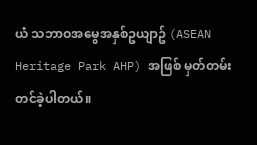ယံ သဘာဝအမွေအနှစ်ဥယျာဥ် (ASEAN Heritage Park AHP) အဖြစ် မှတ်တမ်းတင်ခဲ့ပါတယ်။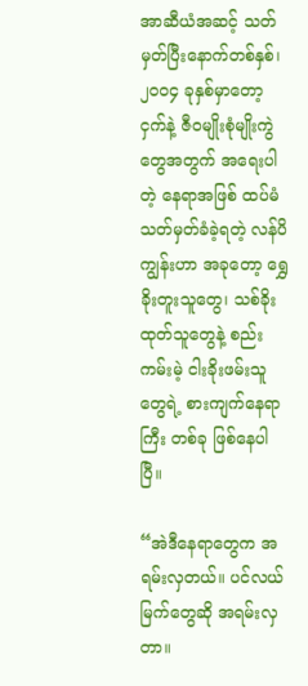အာဆီယံအဆင့် သတ်မှတ်ပြီးနောက်တစ်နှစ်၊၂၀၀၄ ခုနှစ်မှာတော့ ငှက်နဲ့ ဇီဝမျိုးစုံမျိုးကွဲတွေအတွက် အရေးပါတဲ့ နေရာအဖြစ် ထပ်မံသတ်မှတ်ခံခဲ့ရတဲ့ လန်ပိကျွန်းဟာ အခုတော့ ရွှေခိုးတူးသူတွေ၊ သစ်ခိုးထုတ်သူတွေနဲ့ စည်းကမ်းမဲ့ ငါးခိုးဖမ်းသူတွေရဲ့ စားကျက်နေရာကြီး တစ်ခု ဖြစ်နေပါပြီ။

“အဲဒီနေရာတွေက အရမ်းလှတယ်။ ပင်လယ်မြက်တွေဆို အရမ်းလှတာ။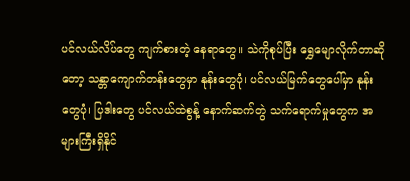ပင်လယ်လိပ်တွေ ကျက်စားတဲ့ နေရာတွေ။ သဲကိုစုပ်ပြီး ရွှေမျောလိုက်တာဆိုတော့ သန္တာကျောက်တန်းတွေမှာ နုန်းတွေပုံ၊ ပင်လယ်မြက်တွေပေါ်မှာ နုန်းတွေပုံ၊ ပြဒါးတွေ ပင်လယ်ထဲစွန့် နောက်ဆက်တွဲ သက်ရောက်မှုတွေက အများကြီးရှိနိုင်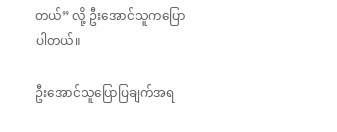တယ်” လို့ ဦးအောင်သူကပြောပါတယ်။

ဦးအောင်သူပြောပြချက်အရ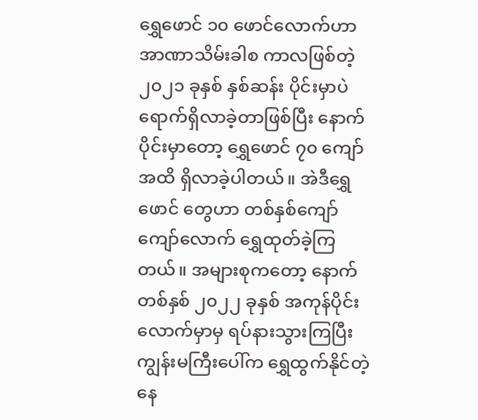ရွှေဖောင် ၁၀ ဖောင်လောက်ဟာ အာဏာသိမ်းခါစ ကာလဖြစ်တဲ့ ၂၀၂၁ ခုနှစ် နှစ်ဆန်း ပိုင်းမှာပဲ ရောက်ရှိလာခဲ့တာဖြစ်ပြီး နောက်ပိုင်းမှာတော့ ရွှေဖောင် ၇၀ ကျော်အထိ ရှိလာခဲ့ပါတယ်။ အဲဒီရွှေဖောင် တွေဟာ တစ်နှစ်ကျော်ကျော်လောက် ရွှေထုတ်ခဲ့ကြတယ်။ အများစုကတော့ နောက်တစ်နှစ် ၂၀၂၂ ခုနှစ် အကုန်ပိုင်းလောက်မှာမှ ရပ်နားသွားကြပြီး ကျွန်းမကြီးပေါ်က ရွှေထွက်နိုင်တဲ့ နေ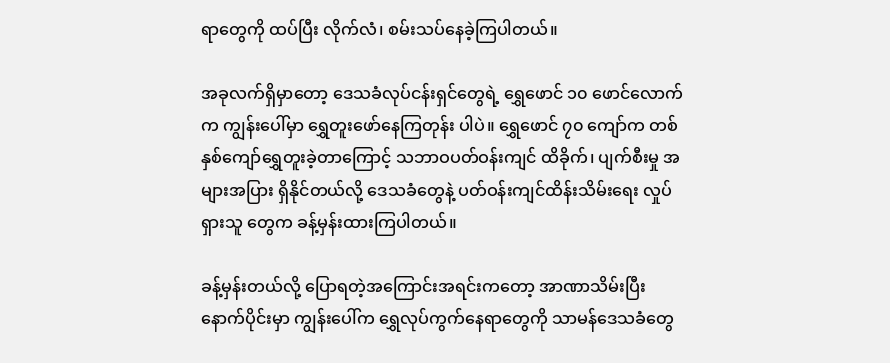ရာတွေကို ထပ်ပြီး လိုက်လံ၊ စမ်းသပ်နေခဲ့ကြပါတယ်။

အခုလက်ရှိမှာတော့ ဒေသခံလုပ်ငန်းရှင်တွေရဲ့ ရွှေဖောင် ၁၀ ဖောင်လောက်က ကျွန်းပေါ်မှာ ရွှေတူးဖော်နေကြတုန်း ပါပဲ။ ရွှေဖောင် ၇၀ ကျော်က တစ်နှစ်ကျော်ရွှေတူးခဲ့တာကြောင့် သဘာဝပတ်ဝန်းကျင် ထိခိုက်၊ ပျက်စီးမှု အများအပြား ရှိနိုင်တယ်လို့ ဒေသခံတွေနဲ့ ပတ်ဝန်းကျင်ထိန်းသိမ်းရေး လှုပ်ရှားသူ တွေက ခန့်မှန်းထားကြပါတယ်။

ခန့်မှန်းတယ်လို့ ပြောရတဲ့အကြောင်းအရင်းကတော့ အာဏာသိမ်းပြီး နောက်ပိုင်းမှာ ကျွန်းပေါ်က ရွှေလုပ်ကွက်နေရာတွေကို သာမန်ဒေသခံတွေ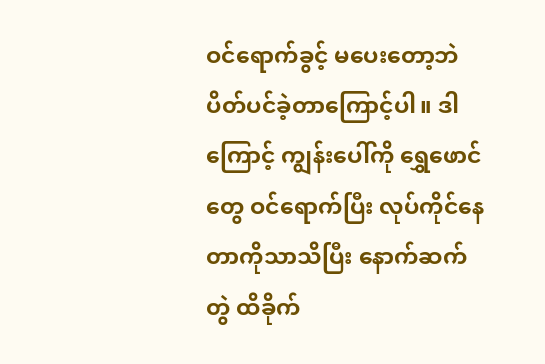ဝင်ရောက်ခွင့် မပေးတော့ဘဲ ပိတ်ပင်ခဲ့တာကြောင့်ပါ။ ဒါကြောင့် ကျွန်းပေါ်ကို ရွှေဖောင်တွေ ဝင်ရောက်ပြီး လုပ်ကိုင်နေတာကိုသာသိပြီး နောက်ဆက်တွဲ ထိခိုက်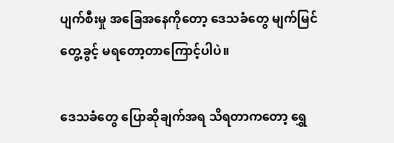ပျက်စီးမှု အခြေအနေကိုတော့ ဒေသခံတွေ မျက်မြင်တွေ့ခွင့် မရတော့တာကြောင့်ပါပဲ။

ဒေသခံတွေ ပြောဆိုချက်အရ သိရတာကတော့ ရွှေ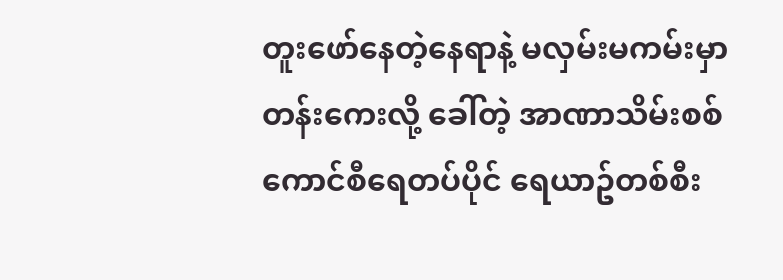တူးဖော်နေတဲ့နေရာနဲ့ မလှမ်းမကမ်းမှာ တန်းကေးလို့ ခေါ်တဲ့ အာဏာသိမ်းစစ်ကောင်စီရေတပ်ပိုင် ရေယာဥ်တစ်စီး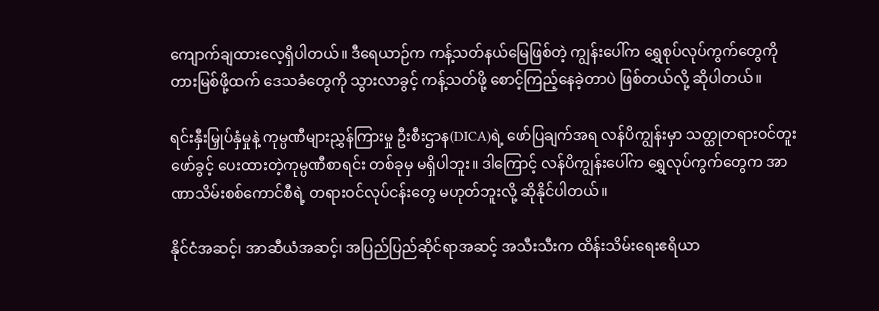ကျောက်ချထားလေ့ရှိပါတယ်။ ဒီရေယာဉ်က ကန့်သတ်နယ်မြေဖြစ်တဲ့ ကျွန်းပေါ်က ရွှေစုပ်လုပ်ကွက်တွေကို တားမြစ်ဖို့ထက် ဒေသခံတွေကို သွားလာခွင့် ကန့်သတ်ဖို့ စောင့်ကြည့်နေခဲ့တာပဲ ဖြစ်တယ်လို့ ဆိုပါတယ်။

ရင်းနှီးမြှုပ်နှံမှုနဲ့ ကုမ္ပဏီများညွှန်ကြားမှု ဦးစီးဌာန(DICA)ရဲ့ ဖော်ပြချက်အရ လန်ပိကျွန်းမှာ သတ္ထုတရားဝင်တူးဖော်ခွင့် ပေးထားတဲ့ကုမ္ပဏီစာရင်း တစ်ခုမှ မရှိပါဘူး။ ဒါကြောင့် လန်ပိကျွန်းပေါ်က ‌ရွှေလုပ်ကွက်တွေက အာဏာသိမ်းစစ်ကောင်စီရဲ့ တရားဝင်လုပ်ငန်းတွေ မဟုတ်ဘူးလို့ ဆိုနိုင်ပါတယ်။

နိုင်ငံအဆင့်၊ အာဆီယံအဆင့်၊ အပြည်ပြည်ဆိုင်ရာအဆင့် အသီးသီးက ထိန်းသိမ်းရေးဧရိယာ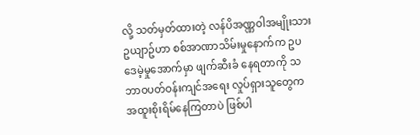လို့ သတ်မှတ်ထားတဲ့ လန်ပိအဏ္ဏဝါအမျိုးသားဥယျာဥ်ဟာ စစ်အာဏာသိမ်းမှုနောက်က ဥပဒေမဲ့မှုအောက်မှာ ဖျက်ဆီးခံ နေရတာကို သဘာဝပတ်ဝန်းကျင်အရေး လှုပ်ရှားသူတွေက အထူးစိုးရိမ်နေကြတာပဲ ဖြစ်ပါ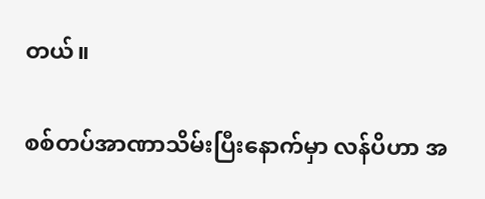တယ်။

စစ်တပ်အာဏာသိမ်းပြီးနောက်မှာ လန်ပိဟာ အ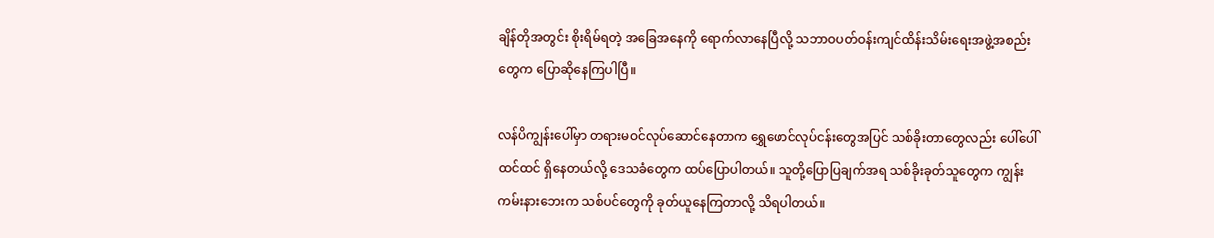ချိန်တိုအတွင်း စိုးရိမ်ရတဲ့ အခြေအနေကို ရောက်လာနေပြီလို့ သဘာဝပတ်ဝန်းကျင်ထိန်းသိမ်းရေးအဖွဲ့အစည်းတွေက ပြောဆိုနေကြပါပြီ။

လန်ပိကျွန်း‌ပေါ်မှာ တရားမဝင်လုပ်‌ဆောင်နေတာက ရွှေဖောင်လုပ်ငန်းတွေအပြင် သစ်ခိုးတာတွေလည်း ပေါ်ပေါ် ထင်ထင် ရှိနေတယ်လို့ ဒေသခံတွေက ထပ်ပြောပါတယ်။ သူတို့ပြောပြချက်အရ သစ်ခိုးခုတ်သူတွေက ကျွန်းကမ်းနားဘေးက သစ်ပင်တွေကို ခုတ်ယူနေကြတာလို့ သိရပါတယ်။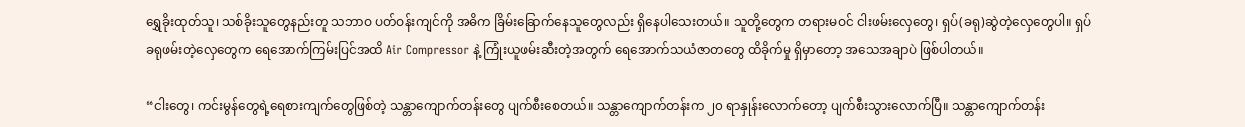ရွှေခိုးထုတ်သူ၊ သစ်ခိုးသူတွေနည်းတူ သဘာဝ ပတ်ဝန်းကျင်ကို အဓိက ခြိမ်း‌ခြောက်နေသူတွေလည်း ရှိနေပါသေးတယ်။ သူတို့တွေက တရားမဝင် ငါးဖမ်းလှေတွေ၊ ရှပ်(ခရု)ဆွဲတဲ့လှေတွေပါ။ ရှပ်ခရုဖမ်းတဲ့‌လှေတွေက ရေအောက်ကြမ်းပြင်အထိ Air Compressor နဲ့ ကြုံးယူဖမ်းဆီးတဲ့အတွက် ‌ရေအောက်သယံဇာတတွေ ထိခိုက်မှု ရှိမှာတော့ အသေအချာပဲ ဖြစ်ပါတယ်။

“ငါးတွေ၊ ကင်းမွန်တွေရဲ့ရေစားကျက်တွေဖြစ်တဲ့ သန္တာကျောက်တန်းတွေ ပျက်စီးစေတယ်။ သန္တာကျောက်တန်းက ၂၀ ရာနှုန်းလောက်တော့ ပျက်စီးသွားလောက်ပြီ။ သန္တာကျောက်တန်း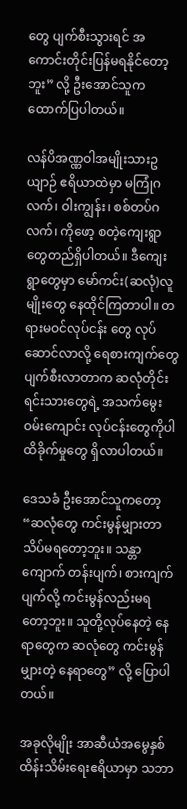တွေ ပျက်စီးသွားရင် အကောင်းတိုင်းပြန်မရနိုင်တော့ဘူး” လို့ ဦးအောင်သူက ထောက်ပြပါတယ်။

လန်ပိအဏ္ဏဝါအမျိုးသားဥယျာဉ် ဧရိယာထဲမှာ မကြုံဂလက်၊ ဝါးကျွန်း၊ စစ်တပ်ဂလက်၊ ကိုဖော့ စတဲ့ကျေးရွာတွေတည်ရှိပါတယ်။ ဒီကျေးရွာတွေမှာ မော်ကင်း(ဆလုံ)လူမျိုးတွေ နေထိုင်ကြတာပါ။ တရားမဝင်လုပ်ငန်း တွေ လုပ်ဆောင်လာလို့ ရေစားကျက်တွေ ပျက်စီးလာတာက ဆလုံတိုင်းရင်းသားတွေရဲ့ အသက်မွေးဝမ်းကျောင်း လုပ်ငန်းတွေကိုပါ ထိခိုက်မှုတွေ ရှိလာပါတယ်။

ဒေသခံ ဦးအောင်သူကတော့ “ဆလုံတွေ ကင်းမွန်မျှားတာ သိပ်မရတော့ဘူး။ သန္တာကျောက် တန်းပျက်၊ စားကျက်ပျက်လို့ ကင်းမွန်လည်းမရတော့ဘူး။ သူတို့လုပ်နေတဲ့ နေရာတွေက ဆလုံတွေ ကင်းမွန်မျှားတဲ့ နေရာတွေ” လို့ ပြောပါတယ်။

အခုလိုမျိုး အာဆီယံအမွေနှစ်ထိန်းသိမ်းရေးဧရိယာမှာ သဘာ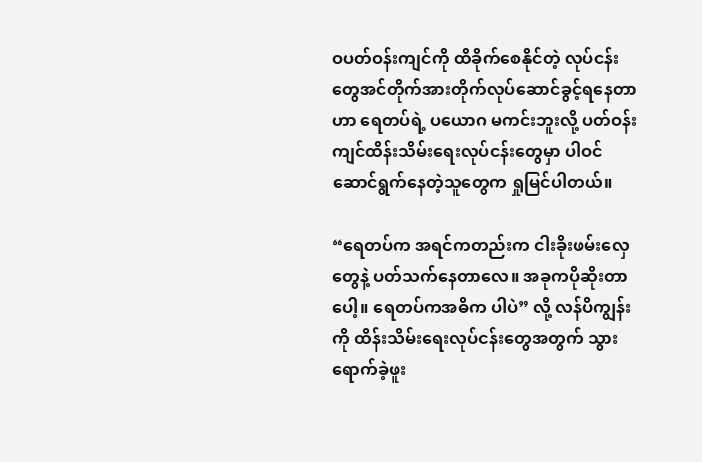ဝပတ်ဝန်းကျင်ကို ထိခိုက်စေနိုင်တဲ့ လုပ်ငန်းတွေအင်တိုက်အားတိုက်လုပ်ဆောင်ခွင့်ရနေတာဟာ ရေတပ်ရဲ့ ပယောဂ မကင်းဘူးလို့ ပတ်ဝန်းကျင်ထိန်းသိမ်းရေးလုပ်ငန်းတွေမှာ ပါဝင်ဆောင်ရွက်နေတဲ့သူတွေက ရှုမြင်ပါတယ်။

“ရေတပ်က အရင်ကတည်းက ငါးခိုးဖမ်းလှေတွေနဲ့ ပတ်သက်နေတာလေ။ အခုကပိုဆိုးတာပေါ့။ ရေတပ်ကအဓိက ပါပဲ” လို့ လန်ပိကျွန်းကို ထိန်းသိမ်းရေးလုပ်ငန်းတွေအတွက် သွားရောက်ခဲ့ဖူး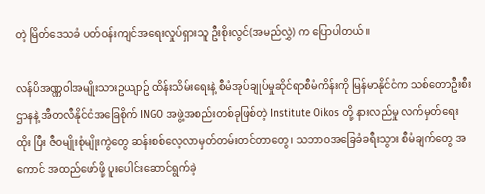တဲ့ မြိတ်‌ဒေသခံ ပတ်ဝန်းကျင်အရေးလှုပ်ရှားသူ ဦးစိုးလွင်(အမည်လွှဲ) က ပြောပါတယ်။

လန်ပိအဏ္ဏဝါအမျိုးသားဥယျာဥ် ထိန်းသိမ်းရေးနဲ့ စီမံအုပ်ချုပ်မှုဆိုင်ရာစီမံကိန်းကို မြန်မာနိုင်ငံက သစ်တောဦးစီးဌာနနဲ့ အီတလီနိုင်ငံအခြေစိုက် INGO အဖွဲ့အစည်းတစ်ခုဖြစ်တဲ့ Institute Oikos တို့ နားလည်မှု လက်မှတ်ရေးထိုး ပြီး ဇီဝမျိုးစုံမျိုးကွဲတွေ ဆန်းစစ်လေ့လာမှတ်တမ်းတင်တာတွေ၊ သဘာဝအခြေခံခရီးသွား စီမံချက်တွေ အကောင် အထည်ဖော်ဖို့ ပူးပေါင်းဆောင်ရွက်ခဲ့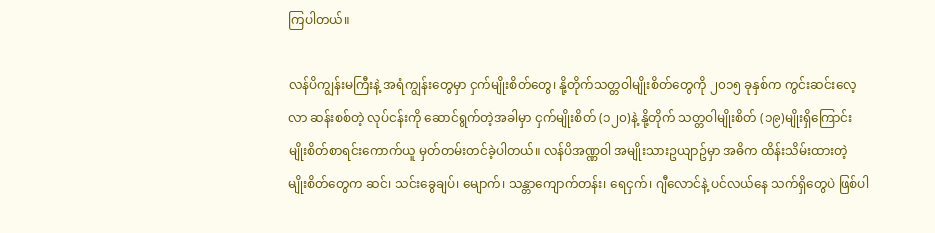ကြပါတယ်။

လန်ပိကျွန်းမကြီးနဲ့ အရံကျွန်းတွေမှာ ငှက်မျိုးစိတ်တွေ၊ နို့တိုက်သတ္တဝါမျိုးစိတ်တွေကို ၂၀၁၅ ခုနှစ်က ကွင်းဆင်းလေ့လာ ဆန်းစစ်တဲ့ လုပ်ငန်းကို ဆောင်ရွက်တဲ့အခါမှာ ငှက်မျိုးစိတ် (၁၂၀)နဲ့ နို့တိုက် သတ္တဝါမျိုးစိတ် (၁၉)မျိုးရှိကြောင်း မျိုးစိတ်စာရင်းကောက်ယူ မှတ်တမ်းတင်ခဲ့ပါတယ်။ လန်ပိအဏ္ဏဝါ အမျိုးသားဥယျာဥ်မှာ အဓိက ထိန်းသိမ်းထားတဲ့ မျိုးစိတ်တွေက ဆင်၊ သင်းခွေချပ်၊ မျောက်၊ သန္တာကျောက်တန်း၊ ရေငှက်၊ ဂျီလောင်နဲ့ ပင်လယ်နေ သက်ရှိတွေပဲ ဖြစ်ပါ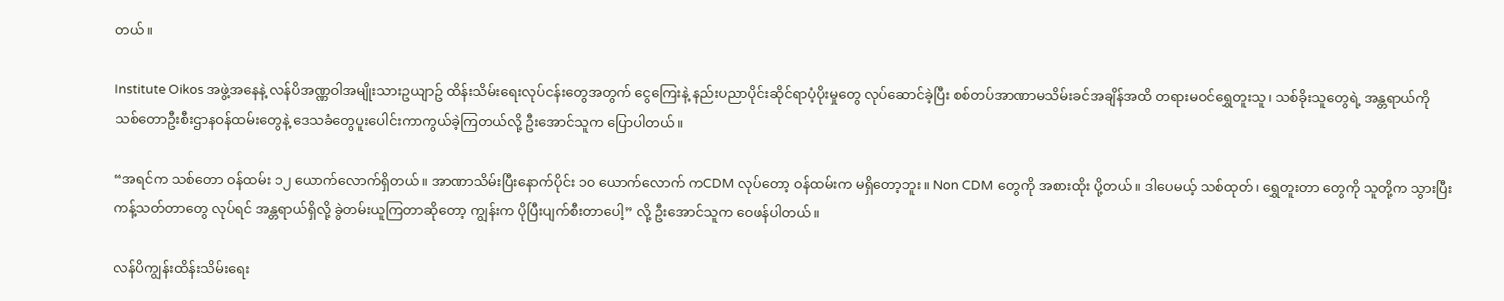တယ်။

Institute Oikos အဖွဲ့အနေနဲ့ လန်ပိအဏ္ဏဝါအမျိုးသားဥယျာဥ် ထိန်းသိမ်းရေးလုပ်ငန်းတွေအတွက် ငွေကြေးနဲ့ နည်းပညာပိုင်းဆိုင်ရာပံ့ပိုးမှုတွေ လုပ်ဆောင်ခဲ့ပြီး စစ်တပ်အာဏာမသိမ်းခင်အချိန်အထိ တရားမဝင်ရွှေတူးသူ၊ သစ်ခိုးသူတွေရဲ့ အန္တရာယ်ကို သစ်တောဦးစီးဌာနဝန်ထမ်းတွေနဲ့ ဒေသခံတွေပူးပေါင်းကာကွယ်ခဲ့ကြတယ်လို့ ဦးအောင်သူက ပြောပါတယ်။

“အရင်က သစ်တော ဝန်ထမ်း ၁၂ ယောက်လောက်ရှိတယ်။ အာဏာသိမ်းပြီးနောက်ပိုင်း ၁၀ ယောက်လောက် ကCDM လုပ်တော့ ဝန်ထမ်းက မရှိတော့ဘူး။ Non CDM တွေကို အစားထိုး ပို့တယ်။ ဒါပေမယ့် သစ်ထုတ်၊ ရွှေတူးတာ တွေကို သူတို့က သွားပြီး ကန့်သတ်တာတွေ လုပ်ရင် အန္တရာယ်ရှိလို့ ခွဲတမ်းယူကြတာဆိုတော့ ကျွန်းက ပိုပြီးပျက်စီးတာပေါ့” လို့ ဦးအောင်သူက ဝေဖန်ပါတယ်။

လန်ပိကျွန်းထိန်းသိမ်းရေး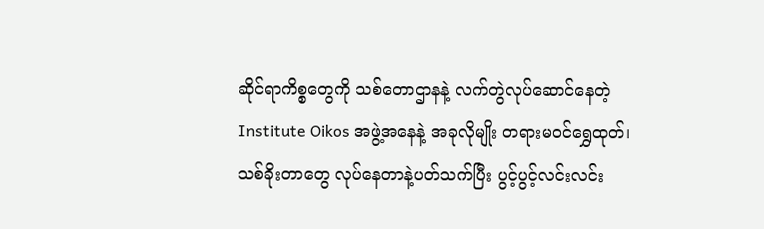ဆိုင်ရာကိစ္စတွေကို သစ်တောဌာနနဲ့ လက်တွဲလုပ်ဆောင်နေတဲ့ Institute Oikos အဖွဲ့အနေနဲ့ အခုလိုမျိုး တရားမဝင်‌ရွှေထုတ်၊ သစ်ခိုးတာတွေ လုပ်နေတာနဲ့ပတ်သက်ပြီး ပွင့်ပွင့်လင်းလင်း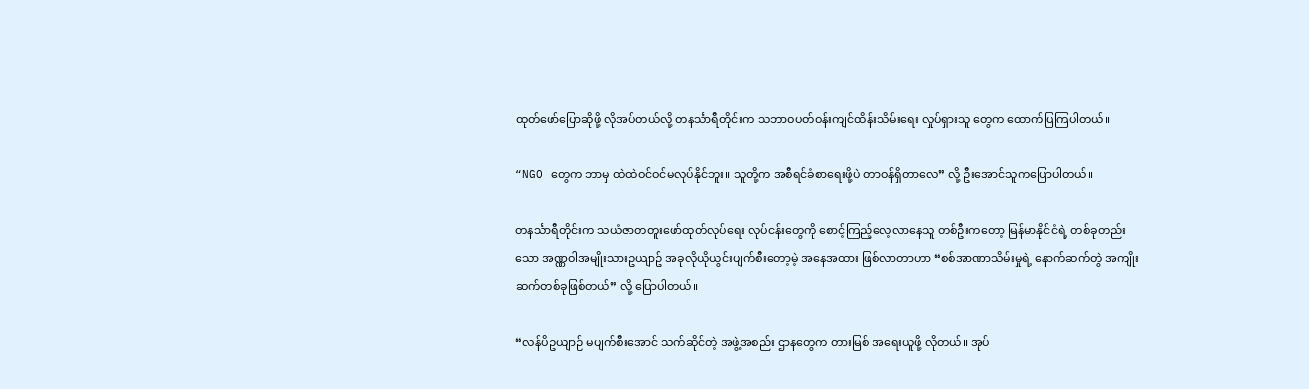ထုတ်ဖော်ပြောဆိုဖို့ လိုအပ်တယ်လို့ တနင်္သာရီတိုင်းက သဘာဝပတ်ဝန်းကျင်ထိန်းသိမ်းရေး လှုပ်ရှားသူ တွေက ထောက်ပြကြပါတယ်။

“NGO တွေက ဘာမှ ထဲထဲဝင်ဝင်မလုပ်နိုင်ဘူး။ သူတို့က အစီရင်ခံစာရေးဖို့ပဲ တာဝန်ရှိတာလေ” လို့ ဦးအောင်သူကပြောပါတယ်။

တနင်္သာရီတိုင်းက သယံဇာတတူးဖော်ထုတ်လုပ်ရေး လုပ်ငန်းတွေကို စောင့်ကြည့်လေ့လာနေသူ တစ်ဦးကတော့ မြန်မာနိုင်ငံရဲ့ တစ်ခုတည်းသော အဏ္ဏဝါအမျိုးသားဥယျာဥ် အခုလိုယိုယွင်းပျက်စီးတော့မဲ့ အနေအထား ဖြစ်လာတာဟာ “စစ်အာဏာသိမ်းမှုရဲ့ နောက်ဆက်တွဲ အကျိုးဆက်တစ်ခုဖြစ်တယ်” လို့ ပြောပါတယ်။

“လန်ပိဥယျာဉ် မပျက်စီးအောင် သက်ဆိုင်တဲ့ အဖွဲ့အစည်း ဌာနတွေက တားမြစ် အရေးယူဖို့ လိုတယ်။ အုပ်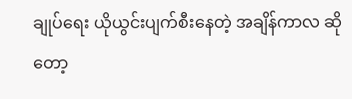ချုပ်ရေး ယိုယွင်းပျက်စီးနေတဲ့ အချိန်ကာလ ဆိုတော့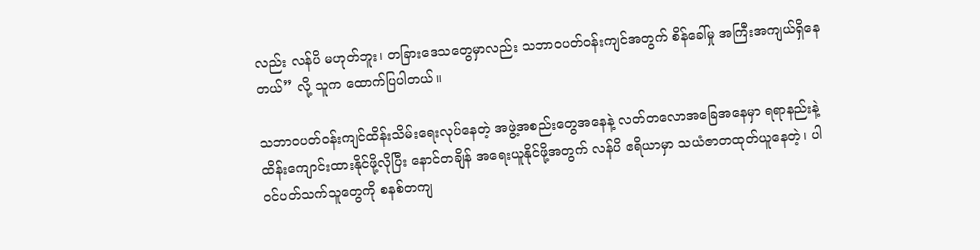လည်း လန်ပိ မဟုတ်ဘူး၊ တခြားဒေသတွေမှာလည်း သဘာဝပတ်ဝန်းကျင်အတွက် စိန်ခေါ်မှု အကြီးအကျယ်ရှိနေတယ်” လို့ သူက ထောက်ပြပါတယ်။

သဘာဝပတ်ဝန်းကျင်ထိန်းသိမ်းရေးလုပ်နေတဲ့ အဖွဲ့အစည်းတွေအနေနဲ့ လတ်တလောအခြေအနေမှာ ရရာနည်းနဲ့ထိန်းကျောင်းထားနိုင်ဖို့လိုပြီး နောင်တချိန် အရေးယူနိုင်ဖို့အတွက် လန်ပိ ဧရိယာမှာ သယံဇာတထုတ်ယူနေတဲ့၊ ပါဝင်ပတ်သက်သူတွေကို စနစ်တကျ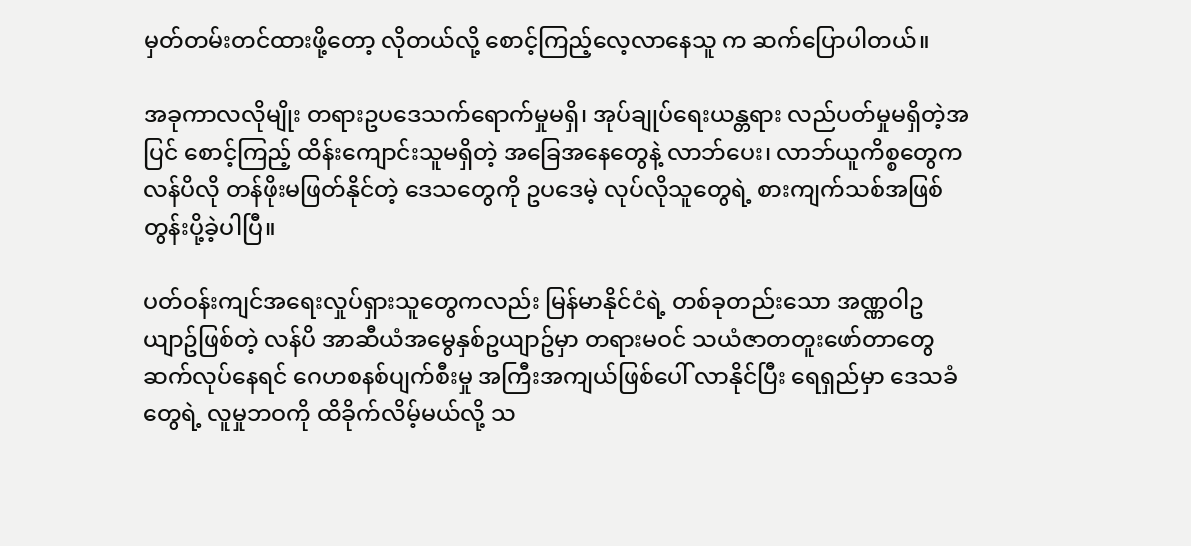မှတ်တမ်းတင်ထားဖို့တော့ လိုတယ်လို့ စောင့်ကြည့်လေ့လာနေသူ က ဆက်ပြောပါတယ်။

အခုကာလလိုမျိုး တရားဥပဒေသက်ရောက်မှုမရှိ၊ အုပ်ချုပ်ရေးယန္တရား လည်ပတ်မှုမရှိတဲ့အပြင် စောင့်ကြည့် ထိန်းကျောင်းသူမရှိတဲ့ အခြေအနေတွေနဲ့ လာဘ်ပေး၊ လာဘ်ယူကိစ္စတွေက လန်ပိလို တန်ဖိုးမဖြတ်နိုင်တဲ့ ဒေသတွေကို ဥပဒေမဲ့ လုပ်လိုသူတွေရဲ့ စားကျက်သစ်အဖြစ် တွန်းပို့ခဲ့ပါပြီ။

ပတ်ဝန်းကျင်အရေးလှုပ်ရှားသူတွေကလည်း မြန်မာနိုင်ငံရဲ့ တစ်ခုတည်းသော အဏ္ဏဝါဥယျာဥ်ဖြစ်တဲ့ လန်ပိ အာဆီယံအမွေနှစ်ဥယျာဥ်မှာ တရားမဝင် သယံဇာတတူးဖော်တာတွေ ဆက်လုပ်နေရင် ဂေဟစနစ်ပျက်စီးမှု အကြီးအကျယ်ဖြစ်ပေါ် လာနိုင်ပြီး ရေရှည်မှာ ဒေသခံ တွေရဲ့ လူမှုဘဝကို ထိခိုက်လိမ့်မယ်လို့ သ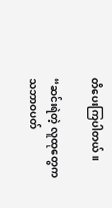တိပေးကြပါတယ်။

“ဆင်းရဲတဲ့ လူထုတွေက သဘာဝပတ်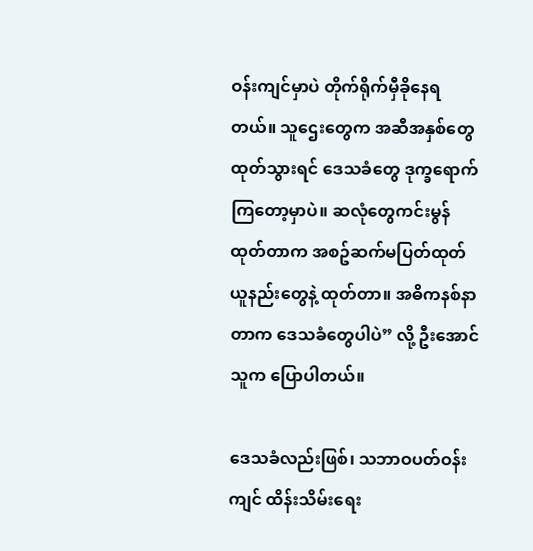ဝန်းကျင်မှာပဲ တိုက်ရိုက်မှီခိုနေရတယ်။ သူဌေးတွေက အဆီအနှစ်တွေ ထုတ်သွားရင် ဒေသခံတွေ ဒုက္ခရောက်ကြတော့မှာပဲ။ ဆလုံတွေကင်းမွန်ထုတ်တာက အစဥ်ဆက်မပြတ်ထုတ်ယူနည်းတွေနဲ့ ထုတ်တာ။ အဓိကနစ်နာတာက ဒေသခံတွေပါပဲ” လို့ ဦးအောင်သူက ပြောပါတယ်။

ဒေသခံလည်းဖြစ်၊ သဘာဝပတ်ဝန်းကျင် ထိန်းသိမ်းရေး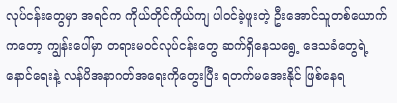လုပ်ငန်းတွေမှာ အရင်က ကိုယ်တိုင်ကိုယ်ကျ ပါဝင်ခဲ့ဖူးတဲ့ ဦးအောင်သူတစ်ယောက်ကတော့ ကျွန်းပေါ်မှာ တရားမဝင်လုပ်ငန်းတွေ ဆက်ရှိနေသရွေ့ ဒေသခံတွေရဲ့နောင်ရေးနဲ့ လန်ပိအနာဂတ်အရေးကိုတွေးပြီး ရတက်မအေးနိုင် ဖြစ်နေရ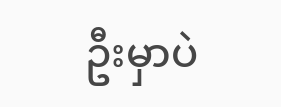ဦးမှာပဲ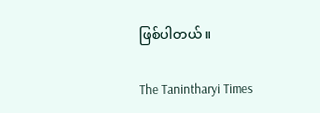ဖြစ်ပါတယ်။

The Tanintharyi Times